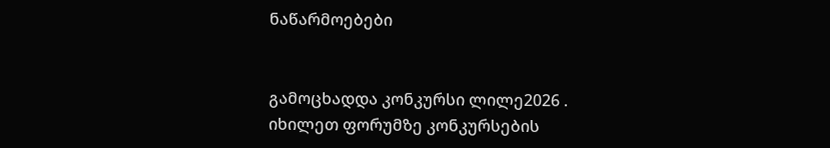ნაწარმოებები


გამოცხადდა კონკურსი ლილე2026 . იხილეთ ფორუმზე კონკურსების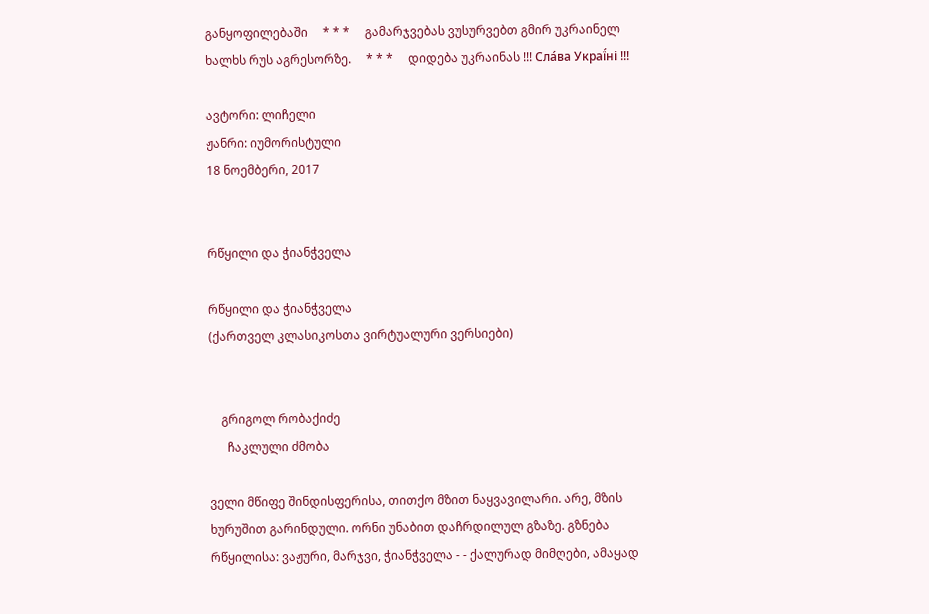განყოფილებაში     * * *     გამარჯვებას ვუსურვებთ გმირ უკრაინელ ხალხს რუს აგრესორზე.     * * *     დიდება უკრაინას !!! Сла́ва Украї́ні !!!

ავტორი: ლიჩელი
ჟანრი: იუმორისტული
18 ნოემბერი, 2017


რწყილი და ჭიანჭველა

რწყილი და ჭიანჭველა
(ქართველ კლასიკოსთა ვირტუალური ვერსიები)


    გრიგოლ რობაქიძე
      ჩაკლული ძმობა

ველი მწიფე შინდისფერისა, თითქო მზით ნაყვავილარი. არე, მზის ხურუშით გარინდული. ორნი უნაბით დაჩრდილულ გზაზე. გზნება რწყილისა: ვაჟური, მარჯვი, ჭიანჭველა - - ქალურად მიმღები, ამაყად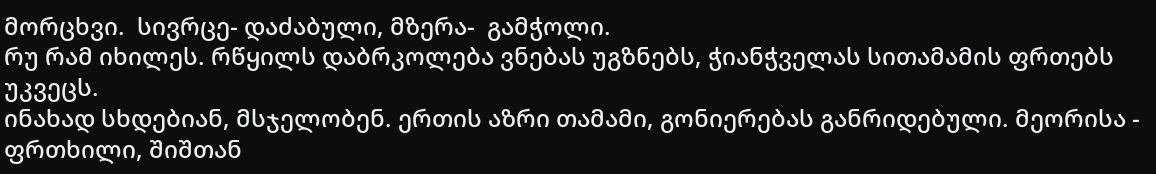მორცხვი.  სივრცე- დაძაბული, მზერა-  გამჭოლი.
რუ რამ იხილეს. რწყილს დაბრკოლება ვნებას უგზნებს, ჭიანჭველას სითამამის ფრთებს უკვეცს.
ინახად სხდებიან, მსჯელობენ. ერთის აზრი თამამი, გონიერებას განრიდებული. მეორისა - ფრთხილი, შიშთან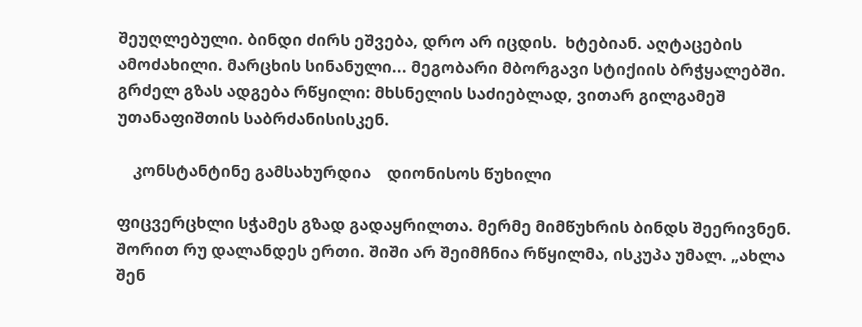შეუღლებული. ბინდი ძირს ეშვება, დრო არ იცდის.  ხტებიან. აღტაცების ამოძახილი. მარცხის სინანული... მეგობარი მბორგავი სტიქიის ბრჭყალებში.
გრძელ გზას ადგება რწყილი: მხსნელის საძიებლად, ვითარ გილგამეშ უთანაფიშთის საბრძანისისკენ.

    კონსტანტინე გამსახურდია    დიონისოს წუხილი

ფიცვერცხლი სჭამეს გზად გადაყრილთა. მერმე მიმწუხრის ბინდს შეერივნენ. შორით რუ დალანდეს ერთი. შიში არ შეიმჩნია რწყილმა, ისკუპა უმალ. „ახლა შენ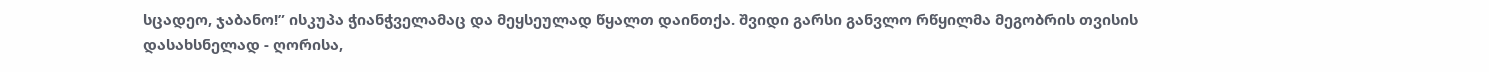სცადეო, ჯაბანო!” ისკუპა ჭიანჭველამაც და მეყსეულად წყალთ დაინთქა. შვიდი გარსი განვლო რწყილმა მეგობრის თვისის დასახსნელად - ღორისა,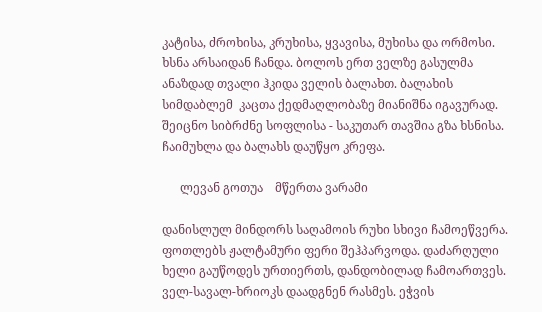კატისა, ძროხისა, კრუხისა, ყვავისა, მუხისა და ორმოსი. ხსნა არსაიდან ჩანდა. ბოლოს ერთ ველზე გასულმა ანაზდად თვალი ჰკიდა ველის ბალახთ. ბალახის სიმდაბლემ  კაცთა ქედმაღლობაზე მიანიშნა იგავურად. შეიცნო სიბრძნე სოფლისა - საკუთარ თავშია გზა ხსნისა. ჩაიმუხლა და ბალახს დაუწყო კრეფა.

      ლევან გოთუა    მწერთა ვარამი

დანისლულ მინდორს საღამოის რუხი სხივი ჩამოეწვერა. ფოთლებს ჟალტამური ფერი შეჰპარვოდა. დაძარღული ხელი გაუწოდეს ურთიერთს, დანდობილად ჩამოართვეს. ველ-სავალ-ხრიოკს დაადგნენ რასმეს. ეჭვის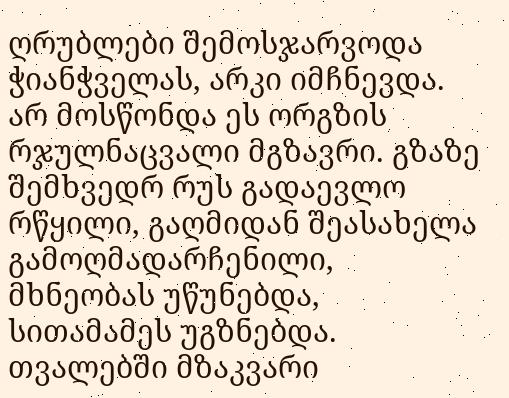ღრუბლები შემოსჯარვოდა ჭიანჭველას, არკი იმჩნევდა. არ მოსწონდა ეს ორგზის რჯულნაცვალი მგზავრი. გზაზე შემხვედრ რუს გადაევლო რწყილი, გაღმიდან შეასახელა გამოღმადარჩენილი, მხნეობას უწუნებდა, სითამამეს უგზნებდა. თვალებში მზაკვარი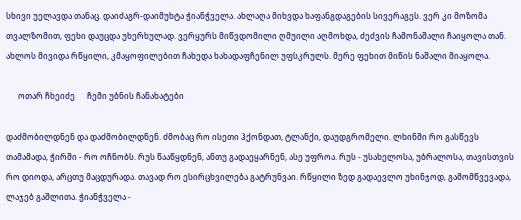სხივი უელავდა თანაც. დაიძაგრ-დაიმუხტა ჭიანჭველა. ახლაღა მიხვდა ხაფანგდაგების სივერაგეს. ვერ კი მოზომა თვალზომით, ფეხი დაუცდა უხერხულად. ვერყურს მიწვდომილი ღმუილი აღმოხდა, ძეძვის ჩამონაშალი ჩაიყოლა თან. ახლოს მივიდა რწყილი, კმაყოფილებით ჩახედა ხახადაფჩენილ უფსკრულს. მერე ფეხით მიწის ნაშალი მიაყოლა.

      ოთარ ჩხეიძე      ჩემი უბნის ჩანახატები

დაძმობილდნენ და დაძმობილდნენ. ძმობაც რო ისეთი ჰქონდათ, ტლანქი, დაუდგრომელი. ლხინში რო გასწევს თამამადა, ჭირში - რო ოჩნობს. რუს წააწყდნენ, ანთუ გადაეყარნენ, ასე უფროა. რუს - უსახელოსა, უბრალოსა, თავისთვის რო დიოდა, არცთუ მაცდურადა. თავად რო ესირცხვილება გატრუნვაი. რწყილი ზედ გადაევლო უხინჯოდ, გამომწვევადა, ლაჯებ გაშლითა. ჭიანჭველა -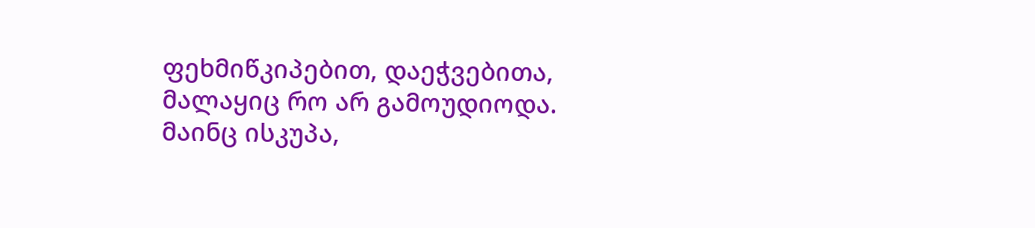ფეხმიწკიპებით, დაეჭვებითა, მალაყიც რო არ გამოუდიოდა. მაინც ისკუპა,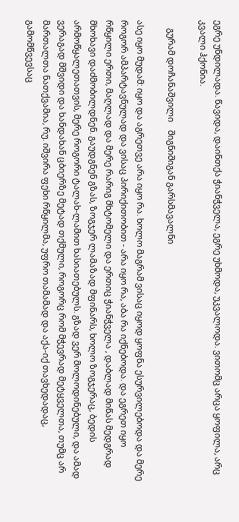ეგრე უნდილადა. წავიდა, დაინთქა ჭიანჭველა, ეგრე უხმოდა, უკვალოდა. ვითომც არცა ყოფილა, არც კვალი ჰქონია.

    გურამ დოჩანაშვილი    შიგნიშიგან გარსმავალნი

ასე იყო მუდამ: იყო და აგრეთვე არა იყო რა. ხოლო მაგრამ ვისაც იყოდ ყოფნა ესურვილებოდა და მერე როგორ ამპარტავნულად და ვისაც პირიქითობით - არა იყო რა, აბა რა იქნებოდა. და ეგრეთ იყო რწყილი ერთი, მაღლად და მერე რარიგ მხტომელი და ერთიც ჭიანჭველა , დაბლად მიწას მედგრად მხოხავი დაძმობილდნენ. გაუდგნენ გზას, ზოგჯერ ლამაზად მფინარს, ხოლო ზოგჯერაც, ბედის არმოწყალეთათვის, მერე როგორი ტალახ-ლამით ხასიათებულს. გზად ვერ მოლოდინებული, და ამად ვერაგად მშვიდი და ხანდახან ცბიერზე მეტად თქმული, როგორც რომ მჭევრად მეტყველთა, თუმც არ მართალთა ნათქვამია, რუ. იშვირა ფეხი რწყილმა, უფრო თამამად და აქა-იქ თავხედადაც, გამომწვევსაც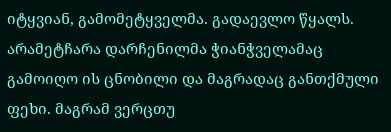იტყვიან, გამომეტყველმა. გადაევლო წყალს. არამეტჩარა დარჩენილმა ჭიანჭველამაც გამოიღო ის ცნობილი და მაგრადაც განთქმული ფეხი. მაგრამ ვერცთუ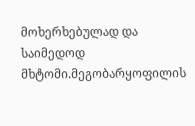მოხერხებულად და საიმედოდ მხტომი.მეგობარყოფილის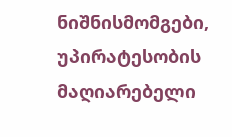ნიშნისმომგები, უპირატესობის მაღიარებელი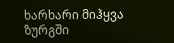ხარხარი მიჰყვა ზურგში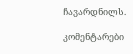ჩავარდნილს.

კომენტარები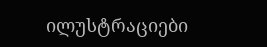ილუსტრაციები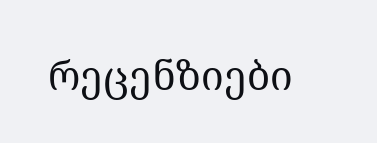რეცენზიები